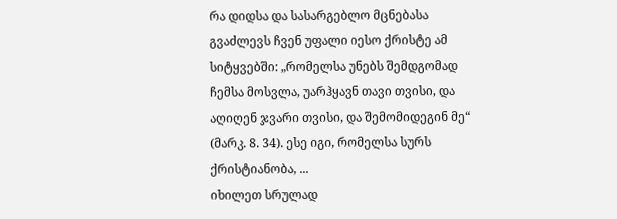რა დიდსა და სასარგებლო მცნებასა გვაძლევს ჩვენ უფალი იესო ქრისტე ამ სიტყვებში: „რომელსა უნებს შემდგომად ჩემსა მოსვლა, უარჰყავნ თავი თვისი, და აღიღენ ჯვარი თვისი, და შემომიდეგინ მე“ (მარკ. 8. 34). ესე იგი, რომელსა სურს ქრისტიანობა, ...
იხილეთ სრულად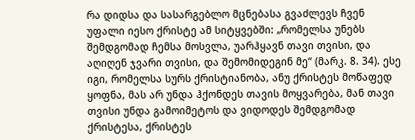რა დიდსა და სასარგებლო მცნებასა გვაძლევს ჩვენ უფალი იესო ქრისტე ამ სიტყვებში: „რომელსა უნებს შემდგომად ჩემსა მოსვლა, უარჰყავნ თავი თვისი, და აღიღენ ჯვარი თვისი, და შემომიდეგინ მე“ (მარკ. 8. 34). ესე იგი, რომელსა სურს ქრისტიანობა, ანუ ქრისტეს მოწაფედ ყოფნა, მას არ უნდა ჰქონდეს თავის მოყვარება, მან თავი თვისი უნდა გამოიმეტოს და ვიდოდეს შემდგომად ქრისტესა, ქრისტეს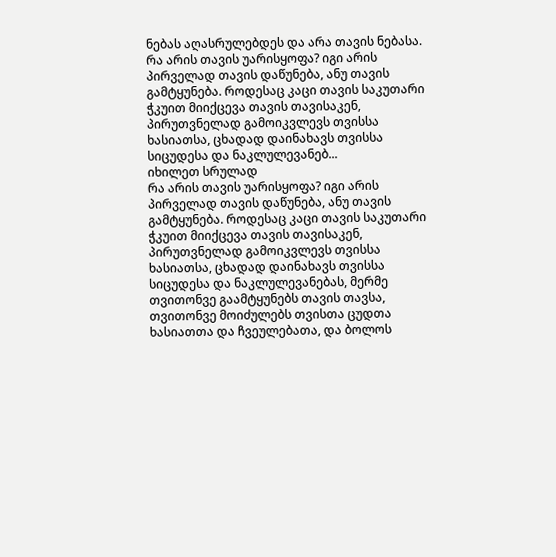ნებას აღასრულებდეს და არა თავის ნებასა.
რა არის თავის უარისყოფა? იგი არის პირველად თავის დაწუნება, ანუ თავის გამტყუნება. როდესაც კაცი თავის საკუთარი ჭკუით მიიქცევა თავის თავისაკენ, პირუთვნელად გამოიკვლევს თვისსა ხასიათსა, ცხადად დაინახავს თვისსა სიცუდესა და ნაკლულევანებ...
იხილეთ სრულად
რა არის თავის უარისყოფა? იგი არის პირველად თავის დაწუნება, ანუ თავის გამტყუნება. როდესაც კაცი თავის საკუთარი ჭკუით მიიქცევა თავის თავისაკენ, პირუთვნელად გამოიკვლევს თვისსა ხასიათსა, ცხადად დაინახავს თვისსა სიცუდესა და ნაკლულევანებას, მერმე თვითონვე გაამტყუნებს თავის თავსა, თვითონვე მოიძულებს თვისთა ცუდთა ხასიათთა და ჩვეულებათა, და ბოლოს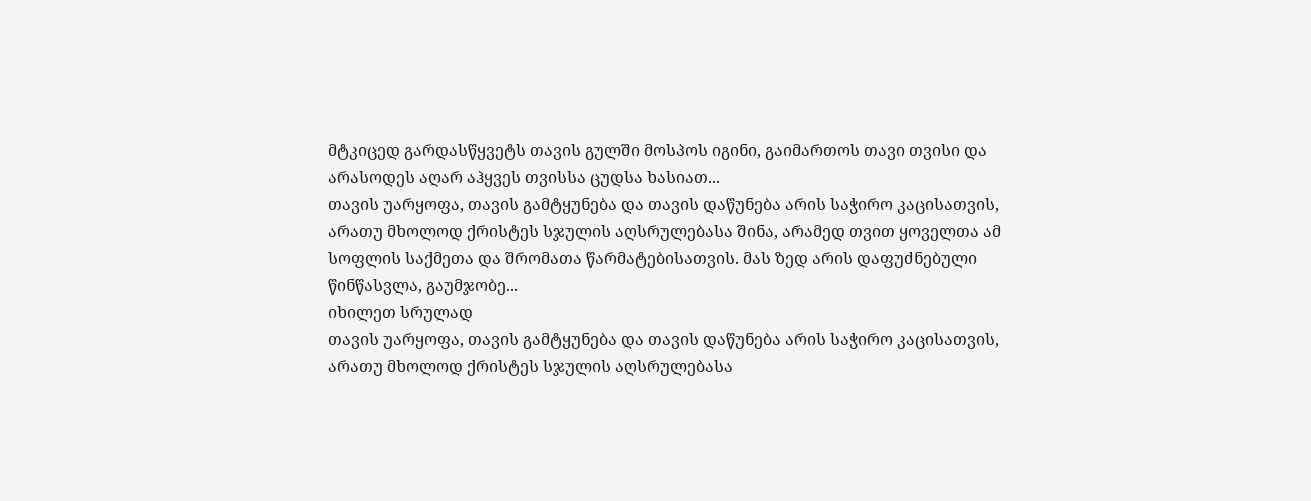მტკიცედ გარდასწყვეტს თავის გულში მოსპოს იგინი, გაიმართოს თავი თვისი და არასოდეს აღარ აჰყვეს თვისსა ცუდსა ხასიათ...
თავის უარყოფა, თავის გამტყუნება და თავის დაწუნება არის საჭირო კაცისათვის, არათუ მხოლოდ ქრისტეს სჯულის აღსრულებასა შინა, არამედ თვით ყოველთა ამ სოფლის საქმეთა და შრომათა წარმატებისათვის. მას ზედ არის დაფუძნებული წინწასვლა, გაუმჯობე...
იხილეთ სრულად
თავის უარყოფა, თავის გამტყუნება და თავის დაწუნება არის საჭირო კაცისათვის, არათუ მხოლოდ ქრისტეს სჯულის აღსრულებასა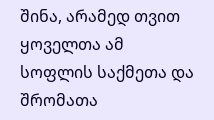შინა, არამედ თვით ყოველთა ამ სოფლის საქმეთა და შრომათა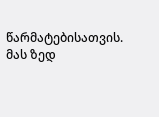წარმატებისათვის. მას ზედ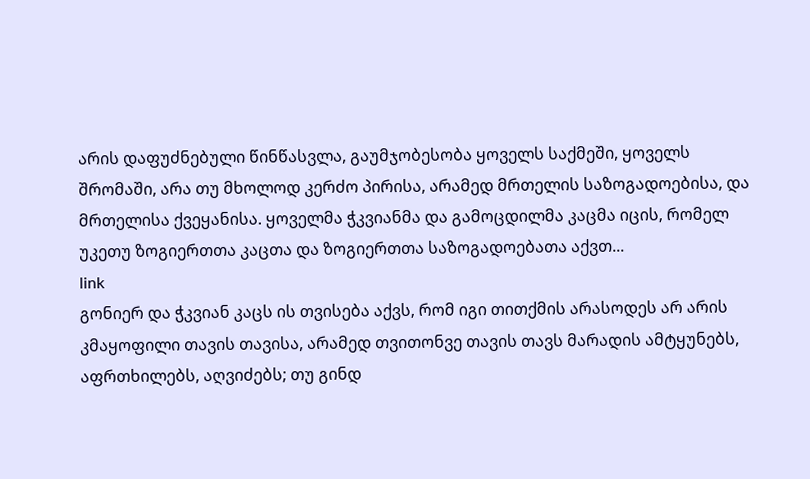არის დაფუძნებული წინწასვლა, გაუმჯობესობა ყოველს საქმეში, ყოველს შრომაში, არა თუ მხოლოდ კერძო პირისა, არამედ მრთელის საზოგადოებისა, და მრთელისა ქვეყანისა. ყოველმა ჭკვიანმა და გამოცდილმა კაცმა იცის, რომელ უკეთუ ზოგიერთთა კაცთა და ზოგიერთთა საზოგადოებათა აქვთ...
link
გონიერ და ჭკვიან კაცს ის თვისება აქვს, რომ იგი თითქმის არასოდეს არ არის კმაყოფილი თავის თავისა, არამედ თვითონვე თავის თავს მარადის ამტყუნებს, აფრთხილებს, აღვიძებს; თუ გინდ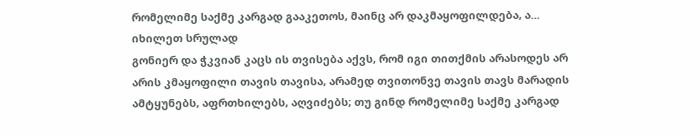რომელიმე საქმე კარგად გააკეთოს, მაინც არ დაკმაყოფილდება, ა...
იხილეთ სრულად
გონიერ და ჭკვიან კაცს ის თვისება აქვს, რომ იგი თითქმის არასოდეს არ არის კმაყოფილი თავის თავისა, არამედ თვითონვე თავის თავს მარადის ამტყუნებს, აფრთხილებს, აღვიძებს; თუ გინდ რომელიმე საქმე კარგად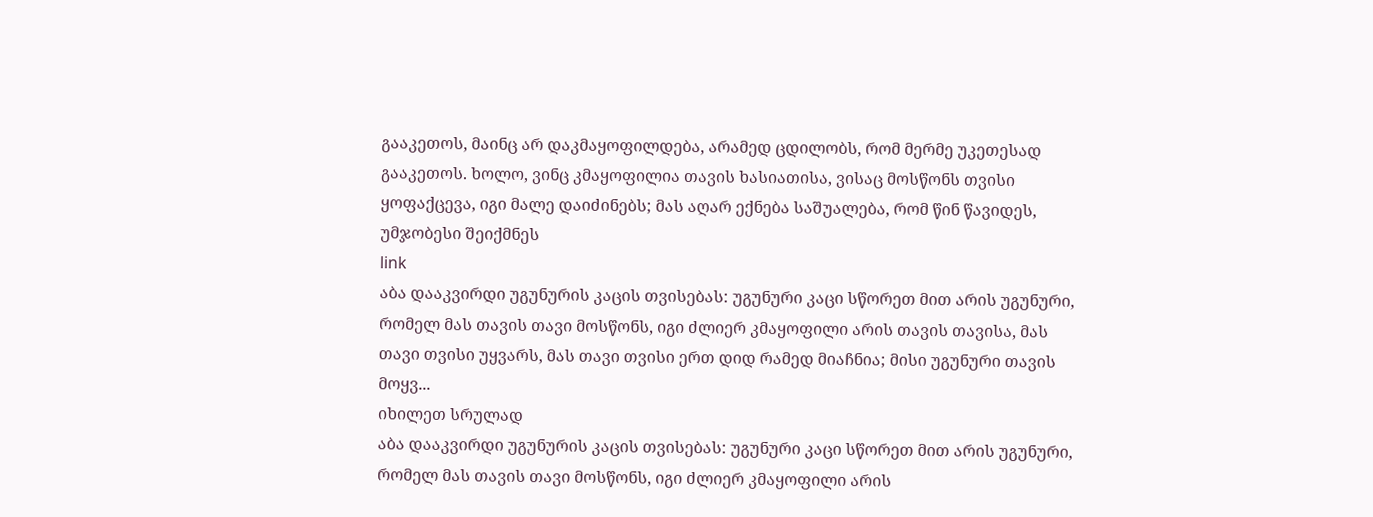გააკეთოს, მაინც არ დაკმაყოფილდება, არამედ ცდილობს, რომ მერმე უკეთესად გააკეთოს. ხოლო, ვინც კმაყოფილია თავის ხასიათისა, ვისაც მოსწონს თვისი ყოფაქცევა, იგი მალე დაიძინებს; მას აღარ ექნება საშუალება, რომ წინ წავიდეს, უმჯობესი შეიქმნეს
link
აბა დააკვირდი უგუნურის კაცის თვისებას: უგუნური კაცი სწორეთ მით არის უგუნური, რომელ მას თავის თავი მოსწონს, იგი ძლიერ კმაყოფილი არის თავის თავისა, მას თავი თვისი უყვარს, მას თავი თვისი ერთ დიდ რამედ მიაჩნია; მისი უგუნური თავის მოყვ...
იხილეთ სრულად
აბა დააკვირდი უგუნურის კაცის თვისებას: უგუნური კაცი სწორეთ მით არის უგუნური, რომელ მას თავის თავი მოსწონს, იგი ძლიერ კმაყოფილი არის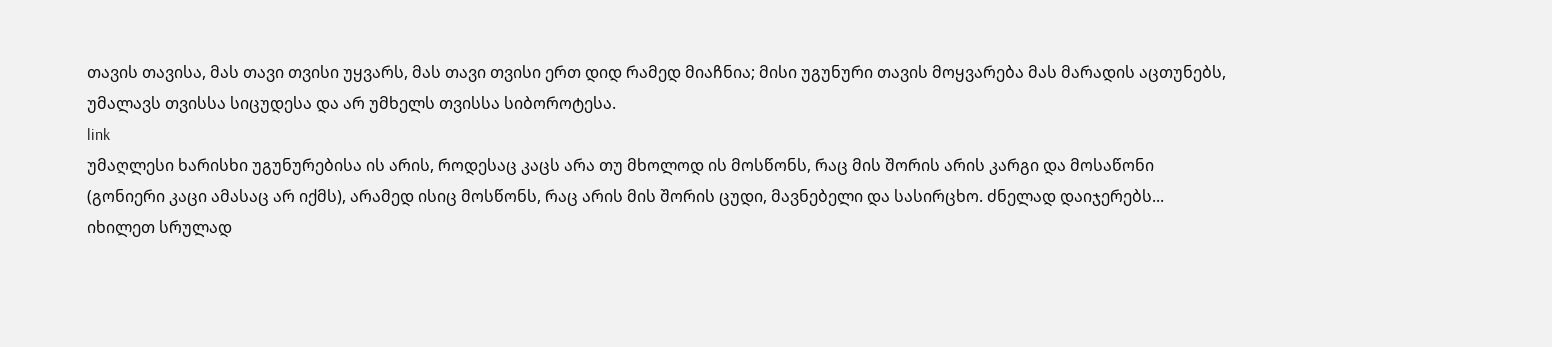თავის თავისა, მას თავი თვისი უყვარს, მას თავი თვისი ერთ დიდ რამედ მიაჩნია; მისი უგუნური თავის მოყვარება მას მარადის აცთუნებს, უმალავს თვისსა სიცუდესა და არ უმხელს თვისსა სიბოროტესა.
link
უმაღლესი ხარისხი უგუნურებისა ის არის, როდესაც კაცს არა თუ მხოლოდ ის მოსწონს, რაც მის შორის არის კარგი და მოსაწონი (გონიერი კაცი ამასაც არ იქმს), არამედ ისიც მოსწონს, რაც არის მის შორის ცუდი, მავნებელი და სასირცხო. ძნელად დაიჯერებს...
იხილეთ სრულად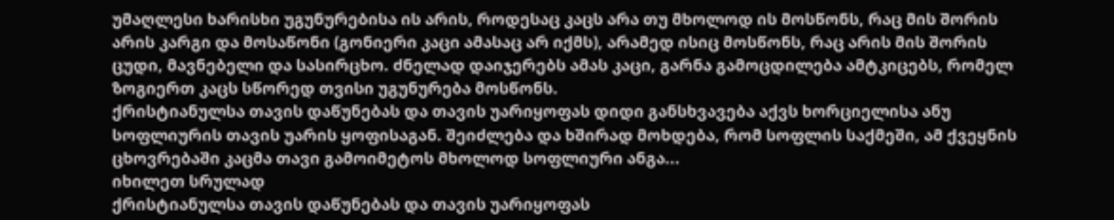უმაღლესი ხარისხი უგუნურებისა ის არის, როდესაც კაცს არა თუ მხოლოდ ის მოსწონს, რაც მის შორის არის კარგი და მოსაწონი (გონიერი კაცი ამასაც არ იქმს), არამედ ისიც მოსწონს, რაც არის მის შორის ცუდი, მავნებელი და სასირცხო. ძნელად დაიჯერებს ამას კაცი, გარნა გამოცდილება ამტკიცებს, რომელ ზოგიერთ კაცს სწორედ თვისი უგუნურება მოსწონს.
ქრისტიანულსა თავის დაწუნებას და თავის უარიყოფას დიდი განსხვავება აქვს ხორციელისა ანუ სოფლიურის თავის უარის ყოფისაგან. შეიძლება და ხშირად მოხდება, რომ სოფლის საქმეში, ამ ქვეყნის ცხოვრებაში კაცმა თავი გამოიმეტოს მხოლოდ სოფლიური ანგა...
იხილეთ სრულად
ქრისტიანულსა თავის დაწუნებას და თავის უარიყოფას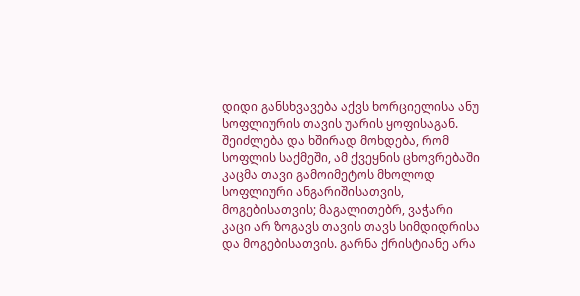დიდი განსხვავება აქვს ხორციელისა ანუ სოფლიურის თავის უარის ყოფისაგან. შეიძლება და ხშირად მოხდება, რომ სოფლის საქმეში, ამ ქვეყნის ცხოვრებაში კაცმა თავი გამოიმეტოს მხოლოდ სოფლიური ანგარიშისათვის, მოგებისათვის; მაგალითებრ, ვაჭარი კაცი არ ზოგავს თავის თავს სიმდიდრისა და მოგებისათვის. გარნა ქრისტიანე არა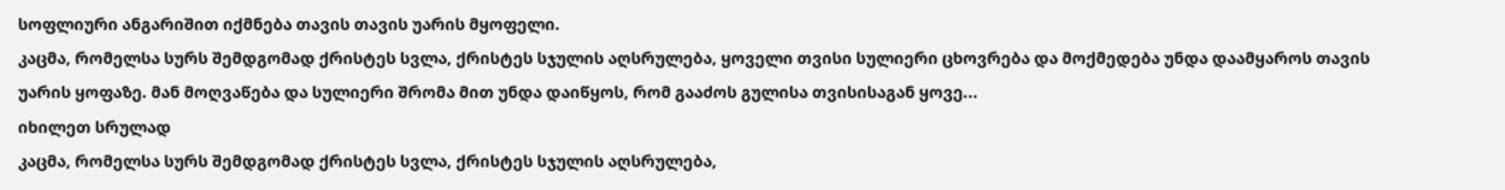სოფლიური ანგარიშით იქმნება თავის თავის უარის მყოფელი.
კაცმა, რომელსა სურს შემდგომად ქრისტეს სვლა, ქრისტეს სჯულის აღსრულება, ყოველი თვისი სულიერი ცხოვრება და მოქმედება უნდა დაამყაროს თავის უარის ყოფაზე. მან მოღვაწება და სულიერი შრომა მით უნდა დაიწყოს, რომ გააძოს გულისა თვისისაგან ყოვე...
იხილეთ სრულად
კაცმა, რომელსა სურს შემდგომად ქრისტეს სვლა, ქრისტეს სჯულის აღსრულება,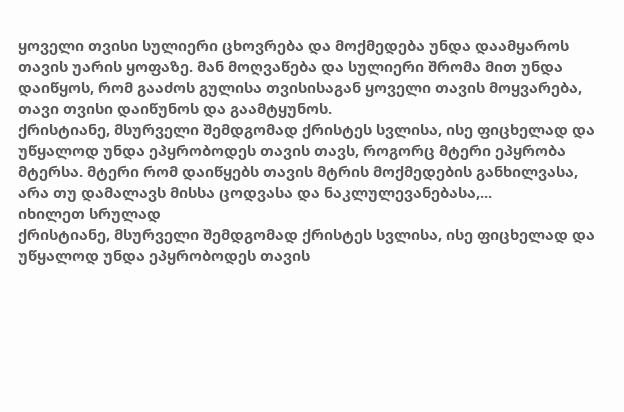ყოველი თვისი სულიერი ცხოვრება და მოქმედება უნდა დაამყაროს თავის უარის ყოფაზე. მან მოღვაწება და სულიერი შრომა მით უნდა დაიწყოს, რომ გააძოს გულისა თვისისაგან ყოველი თავის მოყვარება, თავი თვისი დაიწუნოს და გაამტყუნოს.
ქრისტიანე, მსურველი შემდგომად ქრისტეს სვლისა, ისე ფიცხელად და უწყალოდ უნდა ეპყრობოდეს თავის თავს, როგორც მტერი ეპყრობა მტერსა. მტერი რომ დაიწყებს თავის მტრის მოქმედების განხილვასა, არა თუ დამალავს მისსა ცოდვასა და ნაკლულევანებასა,...
იხილეთ სრულად
ქრისტიანე, მსურველი შემდგომად ქრისტეს სვლისა, ისე ფიცხელად და უწყალოდ უნდა ეპყრობოდეს თავის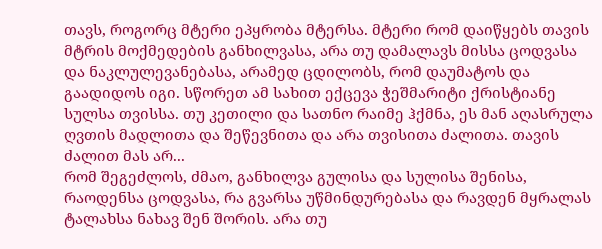თავს, როგორც მტერი ეპყრობა მტერსა. მტერი რომ დაიწყებს თავის მტრის მოქმედების განხილვასა, არა თუ დამალავს მისსა ცოდვასა და ნაკლულევანებასა, არამედ ცდილობს, რომ დაუმატოს და გაადიდოს იგი. სწორეთ ამ სახით ექცევა ჭეშმარიტი ქრისტიანე სულსა თვისსა. თუ კეთილი და სათნო რაიმე ჰქმნა, ეს მან აღასრულა ღვთის მადლითა და შეწევნითა და არა თვისითა ძალითა. თავის ძალით მას არ...
რომ შეგეძლოს, ძმაო, განხილვა გულისა და სულისა შენისა, რაოდენსა ცოდვასა, რა გვარსა უწმინდურებასა და რავდენ მყრალას ტალახსა ნახავ შენ შორის. არა თუ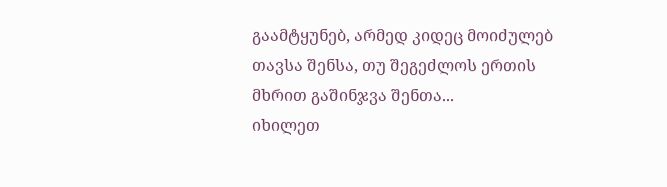გაამტყუნებ, არმედ კიდეც მოიძულებ თავსა შენსა, თუ შეგეძლოს ერთის მხრით გაშინჯვა შენთა...
იხილეთ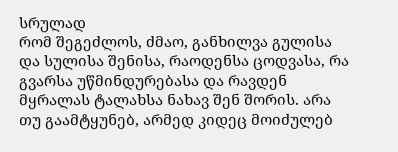სრულად
რომ შეგეძლოს, ძმაო, განხილვა გულისა და სულისა შენისა, რაოდენსა ცოდვასა, რა გვარსა უწმინდურებასა და რავდენ მყრალას ტალახსა ნახავ შენ შორის. არა თუ გაამტყუნებ, არმედ კიდეც მოიძულებ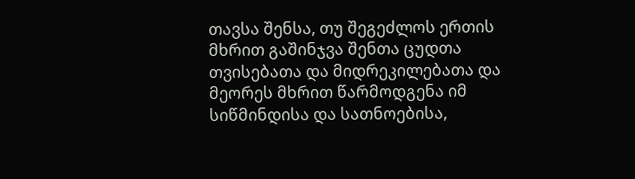თავსა შენსა, თუ შეგეძლოს ერთის მხრით გაშინჯვა შენთა ცუდთა თვისებათა და მიდრეკილებათა და მეორეს მხრით წარმოდგენა იმ სიწმინდისა და სათნოებისა,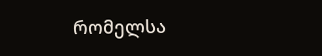რომელსა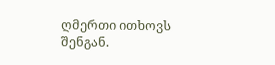ღმერთი ითხოვს შენგან.